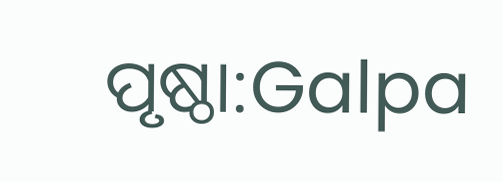ପୃଷ୍ଠା:Galpa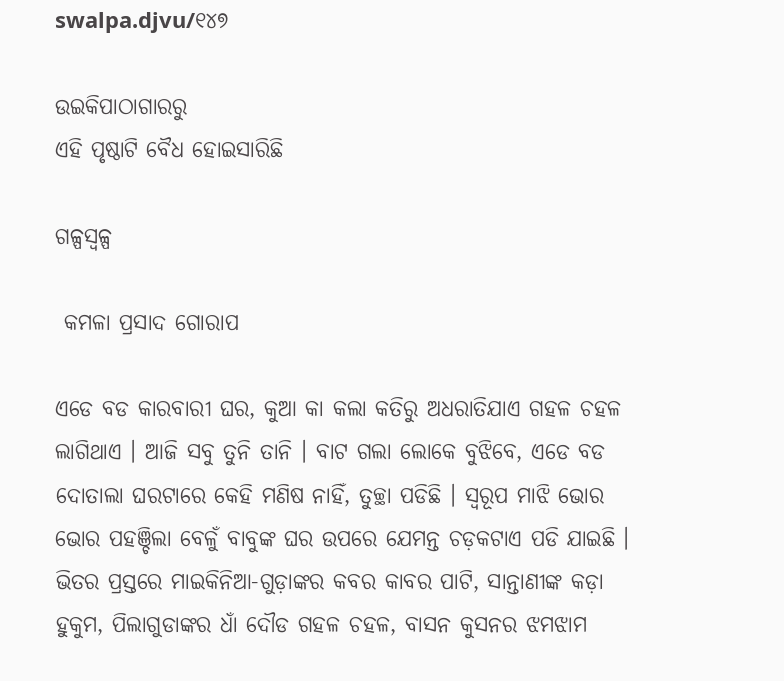swalpa.djvu/୧୪୭

ଉଇକିପାଠାଗାର‌ରୁ
ଏହି ପୃଷ୍ଠାଟି ବୈଧ ହୋଇସାରିଛି

ଗଳ୍ପସ୍ୱଳ୍ପ

 କମଳା ପ୍ରସାଦ ଗୋରାପ

ଏଡେ ବଡ କାରବାରୀ ଘର, କୁଆ କା କଲା କତିରୁ ଅଧରାତିଯାଏ ଗହଳ ଚହଳ ଲାଗିଥାଏ । ଆଜି ସବୁ ତୁନି ତାନି । ବାଟ ଗଲା ଲୋକେ ବୁଝିବେ, ଏଡେ ବଡ ଦୋତାଲା ଘରଟାରେ କେହି ମଣିଷ ନାହିଁ, ତୁଚ୍ଛା ପଡିଛି । ସ୍ୱରୂପ ମାଝି ଭୋର ଭୋର ପହଞ୍ଚିଲା ବେଳୁଁ ବାବୁଙ୍କ ଘର ଉପରେ ଯେମନ୍ତ ଚଡ଼କଟାଏ ପଡି ଯାଇଛି । ଭିତର ପ୍ରସ୍ତରେ ମାଇକିନିଆ-ଗୁଡ଼ାଙ୍କର କବର କାବର ପାଟି, ସାନ୍ତାଣୀଙ୍କ କଡ଼ା ହୁକୁମ, ପିଲାଗୁଡାଙ୍କର ଧାଁ ଦୌଡ ଗହଳ ଚହଳ, ବାସନ କୁସନର ଝମଝାମ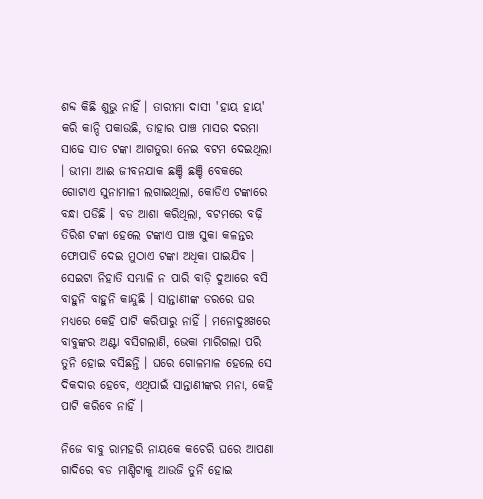ଶବ୍ଦ କିଛି ଶୁଭୁ ନାହିଁ । ତାରୀମା ଦାସୀ 'ହାୟ ହାୟ' କରି କାନ୍ଦି ପକାଉଛି, ତାହାର ପାଞ୍ଚ ମାସର ଦରମା ସାଢେ ସାତ ଟଙ୍କା ଆଗତୁରା ନେଇ ବଟମ ଦେଇଥିଲା । ଭୀମା ଆଈ ଜୀବନଯାକ ଛଞ୍ଚି ଛଞ୍ଚି ବେକରେ ଗୋଟାଏ ସୁନାମାଳୀ ଲଗାଇଥିଲା, କୋଡିଏ ଟଙ୍କାରେ ବନ୍ଧା ପଡିଛି । ବଡ ଆଶା କରିଥିଲା, ବଟମରେ ବଢ଼ି ତିରିଶ ଟଙ୍କା ହେଲେ ଟଙ୍କାଏ ପାଞ୍ଚ ସୁକା କଳନ୍ତର ଫୋପାଡି ଦେଇ ମୁଠାଏ ଟଙ୍କା ଅଧିକା ପାଇଯିବ । ସେଇଟା ନିହାତି ସମ୍ଭାଳି ନ ପାରି ବାଡ଼ି ଦୁଆରେ ବସି ବାହୁନି ବାହୁନି କାନ୍ଦୁଛି । ସାନ୍ତାଣୀଙ୍କ ଡରରେ ଘର ମଧ୍ୟରେ କେହି ପାଟି କରିପାରୁ ନାହିଁ । ମନୋଦୁଃଖରେ ବାବୁଙ୍କର ଅଣ୍ଟା ବସିଗଲାଣି, ଭେକା ମାରିଗଲା ପରି ତୁନି ହୋଇ ବସିଛନ୍ତି । ଘରେ ଗୋଳମାଳ ହେଲେ ସେ ଦିକଦାର ହେବେ, ଏଥିପାଇଁ ସାନ୍ତାଣୀଙ୍କର ମନା, କେହି ପାଟି କରିବେ ନାହିଁ ।

ନିଜେ ବାବୁ ରାମହରି ନାୟକେ କଚେରି ଘରେ ଆପଣା ଗାଦିରେ ବଡ ମାଣ୍ଡିଟାକୁ ଆଉଜି ତୁନି ହୋଇ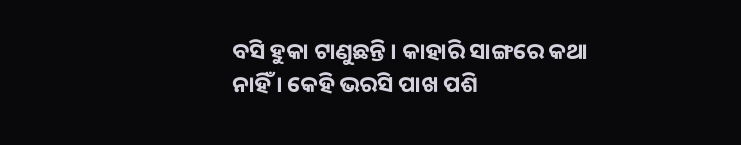ବସି ହୁକା ଟାଣୁଛନ୍ତି । କାହାରି ସାଙ୍ଗରେ କଥା ନାହିଁ । କେହି ଭରସି ପାଖ ପଶି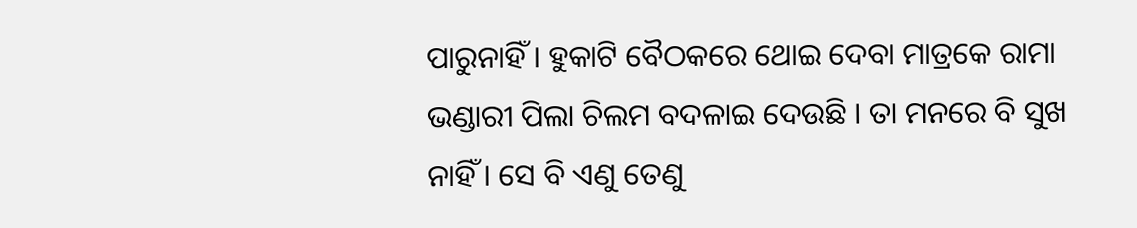ପାରୁନାହିଁ । ହୁକାଟି ବୈଠକରେ ଥୋଇ ଦେବା ମାତ୍ରକେ ରାମା ଭଣ୍ଡାରୀ ପିଲା ଚିଲମ ବଦଳାଇ ଦେଉଛି । ତା ମନରେ ବି ସୁଖ ନାହିଁ । ସେ ବି ଏଣୁ ତେଣୁ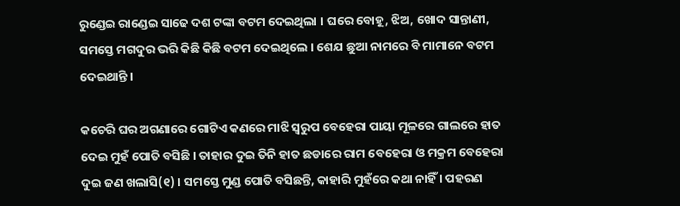ରୁଣ୍ଡେଇ ରାଣ୍ଡେଇ ସାଢେ ଦଶ ଟଙ୍କା ବଟମ ଦେଇଥିଲା । ଘରେ ବୋହୂ, ଝିଅ, ଖୋଦ ସାନ୍ତାଣୀ, ସମସ୍ତେ ମଗଦୁର ଭରି କିଛି କିଛି ବଟମ ଦେଇଥିଲେ । ଶେଯ ଛୁଆ ନାମରେ ବି ମାମାନେ ବଟମ ଦେଇଥାନ୍ତି ।

କଚେରି ଘର ଅଗଣାରେ ଗୋଟିଏ କଣରେ ମାଝି ସ୍ୱରୁପ ବେହେରା ପାୟା ମୂଳରେ ଗାଲରେ ହାତ ଦେଇ ମୁହଁ ପୋତି ବସିଛି । ତାହାର ଦୁଇ ତିନି ହାତ ଛଡାରେ ରାମ ବେହେରା ଓ ମକ୍ରମ ବେହେରା ଦୁଇ ଜଣ ଖଲାସି(୧) । ସମସ୍ତେ ମୁଣ୍ଡ ପୋତି ବସିଛନ୍ତି, କାହାରି ମୁହଁରେ କଥା ନାହିଁ । ପହରଣ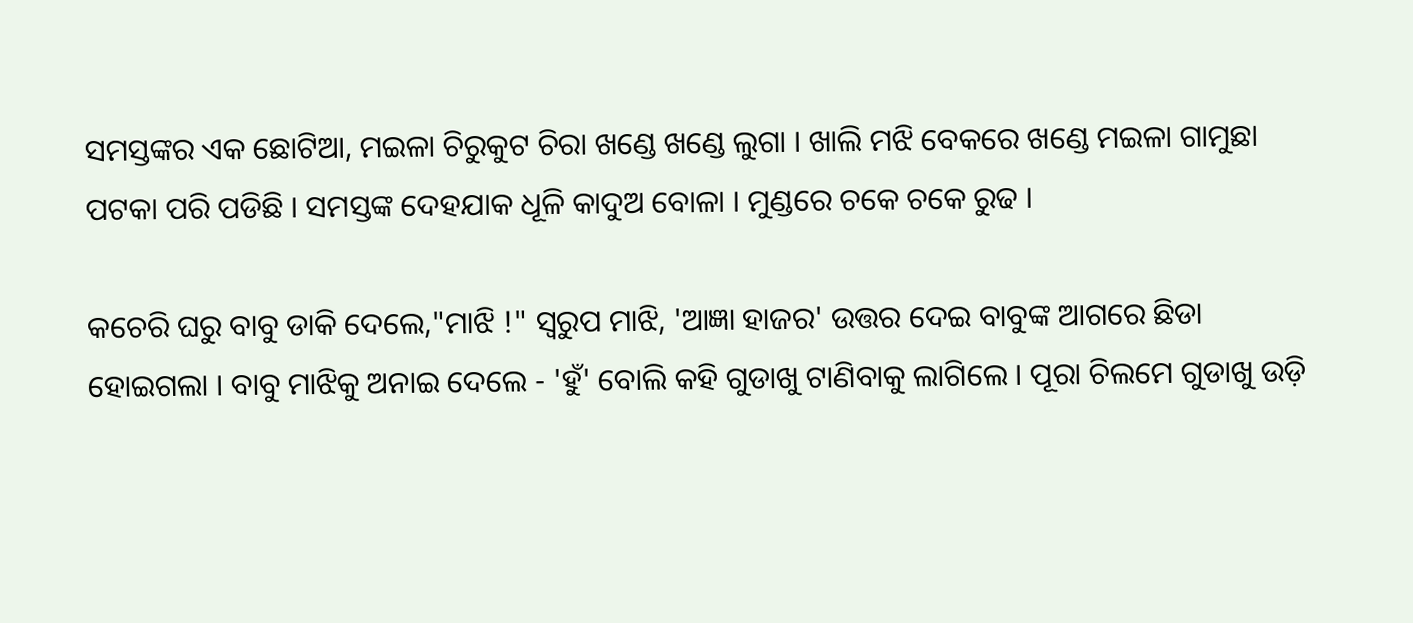ସମସ୍ତଙ୍କର ଏକ ଛୋଟିଆ, ମଇଳା ଚିରୁକୁଟ ଚିରା ଖଣ୍ଡେ ଖଣ୍ଡେ ଲୁଗା । ଖାଲି ମଝି ବେକରେ ଖଣ୍ଡେ ମଇଳା ଗାମୁଛା ପଟକା ପରି ପଡିଛି । ସମସ୍ତଙ୍କ ଦେହଯାକ ଧୂଳି କାଦୁଅ ବୋଳା । ମୁଣ୍ଡରେ ଚକେ ଚକେ ରୁଢ ।

କଚେରି ଘରୁ ବାବୁ ଡାକି ଦେଲେ,"ମାଝି !" ସ୍ୱରୁପ ମାଝି, 'ଆଜ୍ଞା ହାଜର' ଉତ୍ତର ଦେଇ ବାବୁଙ୍କ ଆଗରେ ଛିଡା ହୋଇଗଲା । ବାବୁ ମାଝିକୁ ଅନାଇ ଦେଲେ - 'ହୁଁ' ବୋଲି କହି ଗୁଡାଖୁ ଟାଣିବାକୁ ଲାଗିଲେ । ପୂରା ଚିଲମେ ଗୁଡାଖୁ ଉଡ଼ି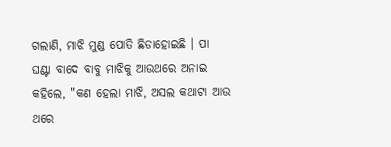ଗଲାଣି, ମାଝି ମୁଣ୍ଡ ପୋତି ଛିଡାହୋଇଛି । ପା ଘଣ୍ଟା ବାଦେ ବାବୁ ମାଝିକୁ ଆଉଥରେ ଅନାଇ କହିଲେ, "କଣ ହେଲା ମାଝି, ଅସଲ କଥାଟା ଆଉ ଥରେ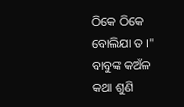ଠିକେ ଠିକେ ବୋଲିଯା ତ ।" ବାବୁଙ୍କ କଅଁଳ କଥା ଶୁଣି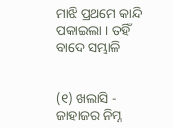ମାଝି ପ୍ରଥମେ କାନ୍ଦି ପକାଇଲା । ତହିଁ ବାଦେ ସମ୍ଭାଳି


(୧) ଖଲାସି - ଜାହାଜର ନିମ୍ନ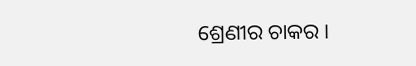ଶ୍ରେଣୀର ଚାକର ।